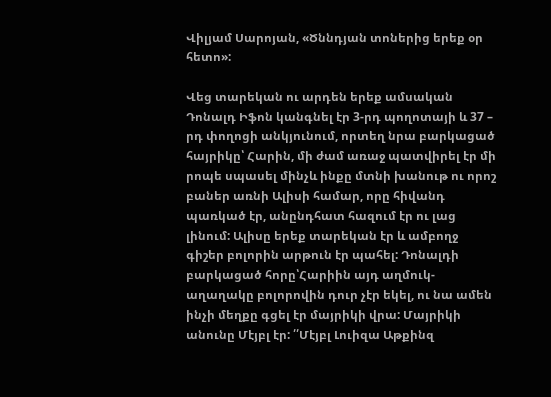Վիլյամ Սարոյան, «Ծննդյան տոներից երեք օր հետո»:

Վեց տարեկան ու արդեն երեք ամսական Դոնալդ Իֆոն կանգնել էր 3-րդ պողոտայի և 37 – րդ փողոցի անկյունում, որտեղ նրա բարկացած հայրիկը՝ Հարին, մի ժամ առաջ պատվիրել էր մի րոպե սպասել մինչև ինքը մտնի խանութ ու որոշ բաներ առնի Ալիսի համար, որը հիվանդ պառկած էր, անընդհատ հազում էր ու լաց լինում: Ալիսը երեք տարեկան էր և ամբողջ գիշեր բոլորին արթուն էր պահել: Դոնալդի բարկացած հորը՝Հարիին այդ աղմուկ-աղաղակը բոլորովին դուր չէր եկել, ու նա ամեն ինչի մեղքը գցել էր մայրիկի վրա: Մայրիկի անունը Մէյբլ էր: ՛՛Մէյբլ Լուիզա Աթքինզ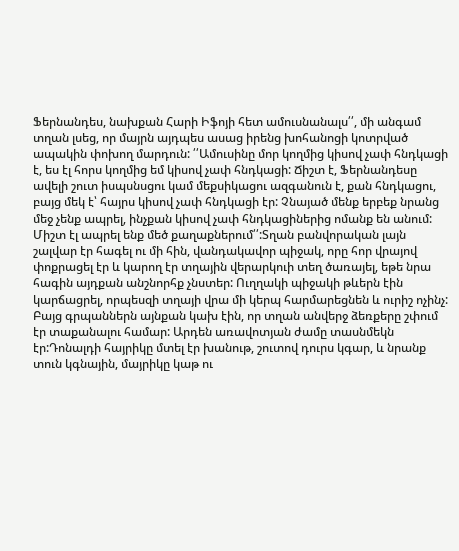Ֆերնանդես, նախքան Հարի Իֆոյի հետ ամուսնանալս՛՛, մի անգամ տղան լսեց, որ մայրն այդպես ասաց իրենց խոհանոցի կոտրված ապակին փոխող մարդուն: ՛՛Ամուսինը մոր կողմից կիսով չափ հնդկացի է, ես էլ հորս կողմից եմ կիսով չափ հնդկացի: Ճիշտ է, Ֆերնանդեսը ավելի շուտ իսպսնսցու կամ մեքսիկացու ազգանուն է, քան հնդկացու, բայց մեկ է՝ հայրս կիսով չափ հնդկացի էր: Չնայած մենք երբեք նրանց մեջ չենք ապրել, ինչքան կիսով չափ հնդկացիներից ոմանք են անում: Միշտ էլ ապրել ենք մեծ քաղաքներում՛՛:Տղան բանվորական լայն շալվար էր հագել ու մի հին, վանդակավոր պիջակ, որը հոր վրայով փոքրացել էր և կարող էր տղային վերարկուի տեղ ծառայել, եթե նրա հագին այդքան անշնորհք չնստեր: Ուղղակի պիջակի թևերն էին կարճացրել, որպեսզի տղայի վրա մի կերպ հարմարեցնեն և ուրիշ ոչինչ: Բայց գրպաններն այնքան կախ էին, որ տղան անվերջ ձեռքերը շփում էր տաքանալու համար: Արդեն առավոտյան ժամը տասնմեկն էր:Դոնալդի հայրիկը մտել էր խանութ, շուտով դուրս կգար, և նրանք տուն կգնային, մայրիկը կաթ ու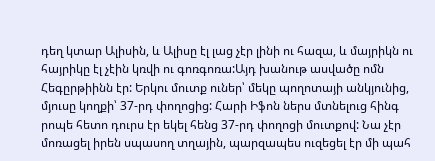դեղ կտար Ալիսին, և Ալիսը էլ լաց չէր լինի ու հազա, և մայրիկն ու հայրիկը էլ չէին կռվի ու գոռգոռա:Այդ խանութ ասվածը ոմն Հեգըրթիինն էր: Երկու մուտք ուներ՝ մեկը պողոտայի անկյունից, մյուսը կողքի՝ 37-րդ փողոցից: Հարի Իֆոն ներս մտնելուց հինգ րոպե հետո դուրս էր եկել հենց 37-րդ փողոցի մուտքով: Նա չէր մոռացել իրեն սպասող տղային, պարզապես ուզեցել էր մի պահ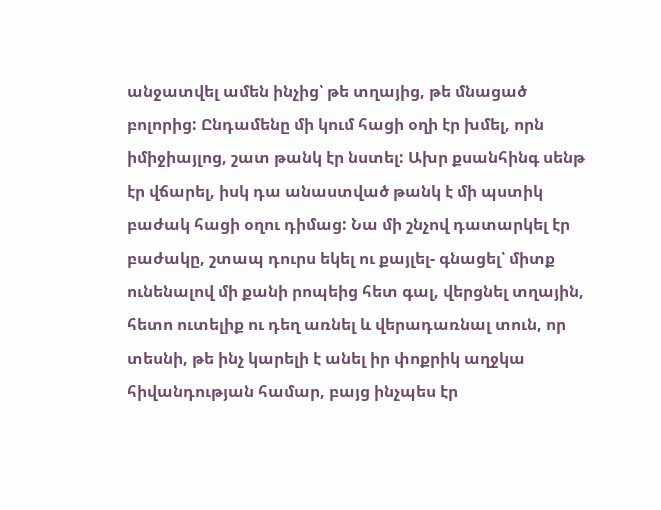անջատվել ամեն ինչից՝ թե տղայից, թե մնացած բոլորից: Ընդամենը մի կում հացի օղի էր խմել, որն իմիջիայլոց, շատ թանկ էր նստել: Ախր քսանհինգ սենթ էր վճարել, իսկ դա անաստված թանկ է մի պստիկ բաժակ հացի օղու դիմաց: Նա մի շնչով դատարկել էր բաժակը, շտապ դուրս եկել ու քայլել- գնացել՝ միտք ունենալով մի քանի րոպեից հետ գալ, վերցնել տղային, հետո ուտելիք ու դեղ առնել և վերադառնալ տուն, որ տեսնի, թե ինչ կարելի է անել իր փոքրիկ աղջկա հիվանդության համար, բայց ինչպես էր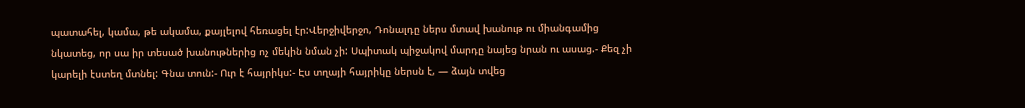պատահել, կամա, թե ակամա, քայլելով հեռացել էր:Վերջիվերջո, Դոնալդը ներս մտավ խանութ ու միանգամից նկատեց, որ սա իր տեսած խանութներից ոչ մեկին նման չի: Սպիտակ պիջակով մարդը նայեց նրան ու ասաց.- Քեզ չի կարելի էստեղ մտնել: Գնա տուն:- Ուր է հայրիկս:- Էս տղայի հայրիկը ներսն է, — ձայն տվեց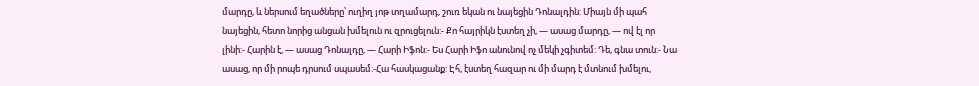մարդը, և ներսում եղածները՝ ուղիղ յոթ տղամարդ, շուռ եկան ու նայեցին Դոնալդին: Միայն մի պահ նայեցին, հետո նորից անցան խմելուն ու զրուցելուն:- Քո հայրիկն էստեղ չի, — ասաց մարդը, — ով էլ որ լինի:- Հարին է, — ասաց Դոնալդը, — Հարի Իֆոն:- Ես Հարի Իֆո անունով ոչ մեկի չգիտեմ: Դե, գնա տուն:- Նա ասաց, որ մի րոպե դրսում սպասեմ:-Հա հասկացանք: Էհ, էստեղ հազար ու մի մարդ է մտնում խմելու,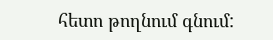հետո թողնում գնում: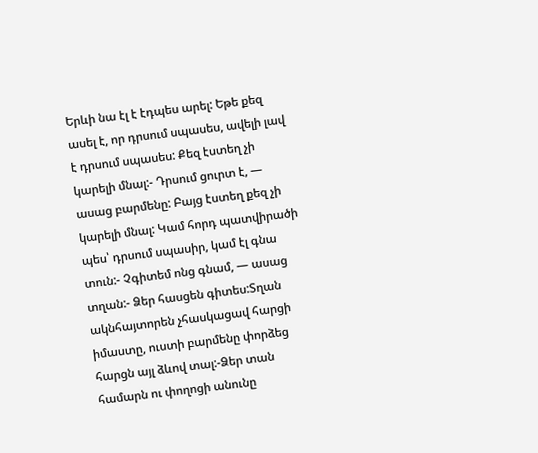Երևի նա էլ է էդպես արել: Եթե քեզ ասել է, որ դրսում սպասես, ավելի լավ է դրսում սպասես: Քեզ էստեղ չի կարելի մնալ:- Դրսում ցուրտ է, — ասաց բարմենը: Բայց էստեղ քեզ չի կարելի մնալ: Կամ հորդ պատվիրածի պես՝ դրսում սպասիր, կամ էլ գնա տուն:- Չգիտեմ ոնց գնամ, — ասաց տղան:- Ձեր հասցեն գիտես:Տղան ակնհայտորեն չհասկացավ հարցի իմաստը, ուստի բարմենը փորձեց հարցն այլ ձևով տալ:-Ձեր տան համարն ու փողոցի անունը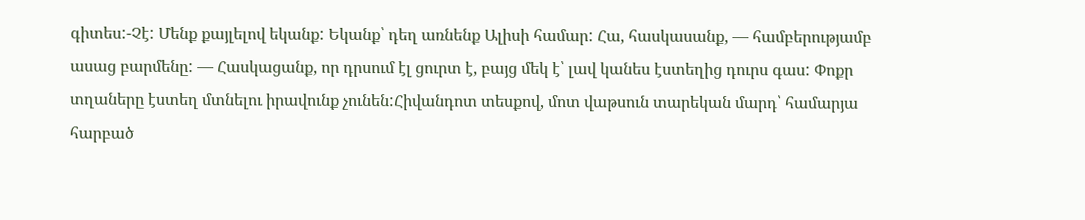գիտես:-Չէ: Մենք քայլելով եկանք: Եկանք՝ դեղ առնենք Ալիսի համար: Հա, հասկասանք, — համբերությամբ ասաց բարմենը: — Հասկացանք, որ դրսում էլ ցուրտ է, բայց մեկ է՝ լավ կանես էստեղից դուրս գաս: Փոքր տղաները էստեղ մտնելու իրավունք չունեն:Հիվանդոտ տեսքով, մոտ վաթսուն տարեկան մարդ՝ համարյա հարբած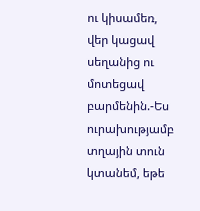ու կիսամեռ, վեր կացավ սեղանից ու մոտեցավ բարմենին.-Ես ուրախությամբ տղային տուն կտանեմ, եթե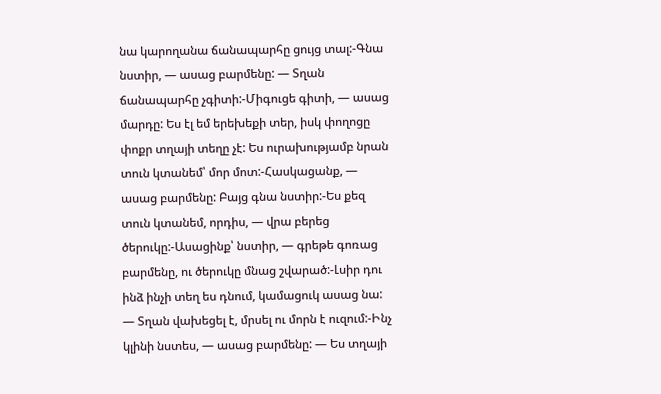նա կարողանա ճանապարհը ցույց տալ:-Գնա նստիր, — ասաց բարմենը: — Տղան ճանապարհը չգիտի:-Միգուցե գիտի, — ասաց մարդը: Ես էլ եմ երեխեքի տեր, իսկ փողոցը փոքր տղայի տեղը չէ: Ես ուրախությամբ նրան տուն կտանեմ՝ մոր մոտ:-Հասկացանք, — ասաց բարմենը: Բայց գնա նստիր:-Ես քեզ տուն կտանեմ, որդիս, — վրա բերեց ծերուկը:-Ասացինք՝ նստիր, — գրեթե գոռաց բարմենը, ու ծերուկը մնաց շվարած:-Լսիր դու ինձ ինչի տեղ ես դնում, կամացուկ ասաց նա: — Տղան վախեցել է, մրսել ու մորն է ուզում:-Ինչ կլինի նստես, — ասաց բարմենը: — Ես տղայի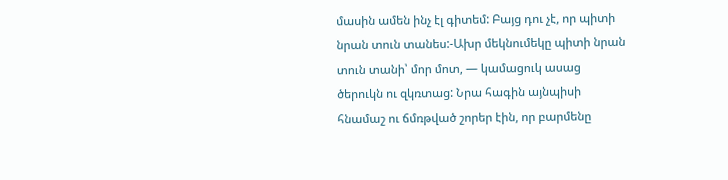մասին ամեն ինչ էլ գիտեմ: Բայց դու չէ, որ պիտի նրան տուն տանես:-Ախր մեկնումեկը պիտի նրան տուն տանի՝ մոր մոտ, — կամացուկ ասաց ծերուկն ու զկռտաց: Նրա հագին այնպիսի հնամաշ ու ճմռթված շորեր էին, որ բարմենը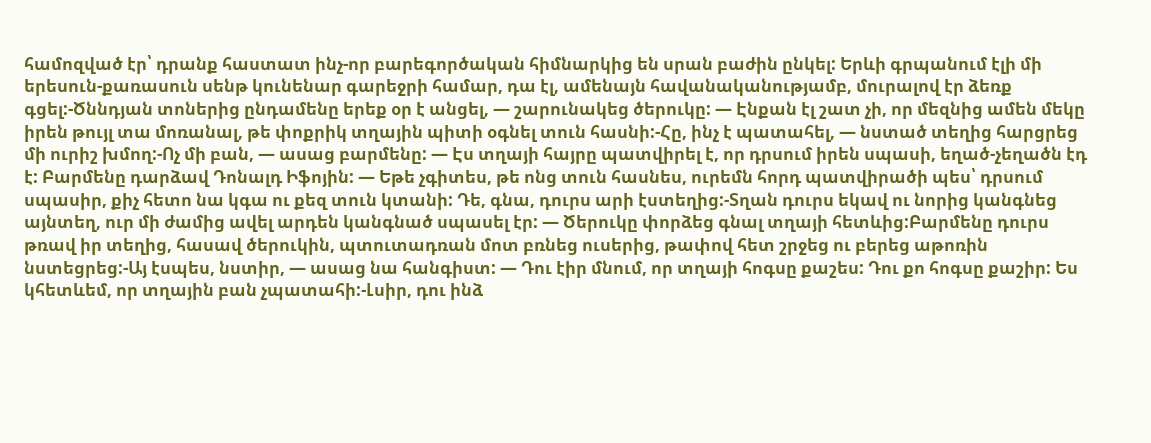համոզված էր՝ դրանք հաստատ ինչ-որ բարեգործական հիմնարկից են սրան բաժին ընկել: Երևի գրպանում էլի մի երեսուն-քառասուն սենթ կունենար գարեջրի համար, դա էլ, ամենայն հավանականությամբ, մուրալով էր ձեռք գցել:-Ծննդյան տոներից ընդամենը երեք օր է անցել, — շարունակեց ծերուկը: — Էնքան էլ շատ չի, որ մեզնից ամեն մեկը իրեն թույլ տա մոռանալ, թե փոքրիկ տղային պիտի օգնել տուն հասնի:-Հը, ինչ է պատահել, — նստած տեղից հարցրեց մի ուրիշ խմող:-Ոչ մի բան, — ասաց բարմենը: — Էս տղայի հայրը պատվիրել է, որ դրսում իրեն սպասի, եղած-չեղածն էդ է: Բարմենը դարձավ Դոնալդ Իֆոյին: — Եթե չգիտես, թե ոնց տուն հասնես, ուրեմն հորդ պատվիրածի պես՝ դրսում սպասիր, քիչ հետո նա կգա ու քեզ տուն կտանի: Դե, գնա, դուրս արի էստեղից:-Տղան դուրս եկավ ու նորից կանգնեց այնտեղ, ուր մի ժամից ավել արդեն կանգնած սպասել էր: — Ծերուկը փորձեց գնալ տղայի հետևից:Բարմենը դուրս թռավ իր տեղից, հասավ ծերուկին, պտուտադռան մոտ բռնեց ուսերից, թափով հետ շրջեց ու բերեց աթոռին նստեցրեց:-Այ էսպես, նստիր, — ասաց նա հանգիստ: — Դու էիր մնում, որ տղայի հոգսը քաշես: Դու քո հոգսը քաշիր: Ես կհետևեմ, որ տղային բան չպատահի:-Լսիր, դու ինձ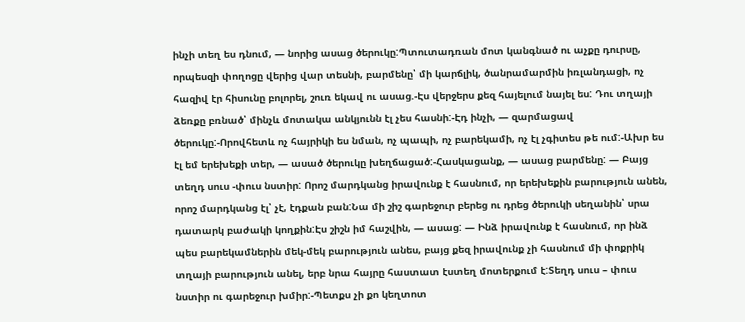ինչի տեղ ես դնում, — նորից ասաց ծերուկը:Պտուտադռան մոտ կանգնած ու աչքը դուրսը, որպեսզի փողոցը վերից վար տեսնի, բարմենը՝ մի կարճլիկ, ծանրամարմին իռլանդացի, ոչ հազիվ էր հիսունը բոլորել, շուռ եկավ ու ասաց.-Էս վերջերս քեզ հայելում նայել ես: Դու տղայի ձեռքը բռնած՝ մինչև մոտակա անկյունն էլ չես հասնի:-Էդ ինչի, — զարմացավ ծերուկը:-Որովհետև ոչ հայրիկի ես նման, ոչ պապի, ոչ բարեկամի, ոչ էլ չգիտես թե ում:-Ախր ես էլ եմ երեխեքի տեր, — ասած ծերուկը խեղճացած:-Հասկացանք, — ասաց բարմենը: — Բայց տեղդ սուս -փուս նստիր: Որոշ մարդկանց իրավունք է հասնում, որ երեխեքին բարություն անեն, որոշ մարդկանց էլ՝ չէ, էդքան բան:Նա մի շիշ գարեջուր բերեց ու դրեց ծերուկի սեղանին՝ սրա դատարկ բաժակի կողքին:Էս շիշն իմ հաշվին, — ասաց: — Ինձ իրավունք է հասնում, որ ինձ պես բարեկամներին մեկ-մեկ բարություն անես, բայց քեզ իրավունք չի հասնում մի փոքրիկ տղայի բարություն անել, երբ նրա հայրը հաստատ էստեղ մոտերքում է:Տեղդ սուս – փուս նստիր ու գարեջուր խմիր:-Պետքս չի քո կեղտոտ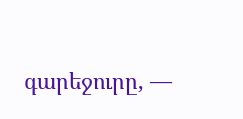գարեջուրը, —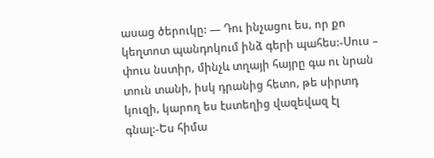ասաց ծերուկը: — Դու ինչացու ես, որ քո կեղտոտ պանդոկում ինձ գերի պահես:-Սուս – փուս նստիր, մինչև տղայի հայրը գա ու նրան տուն տանի, իսկ դրանից հետո, թե սիրտդ կուզի, կարող ես էստեղից վազեվազ էլ գնալ:-Ես հիմա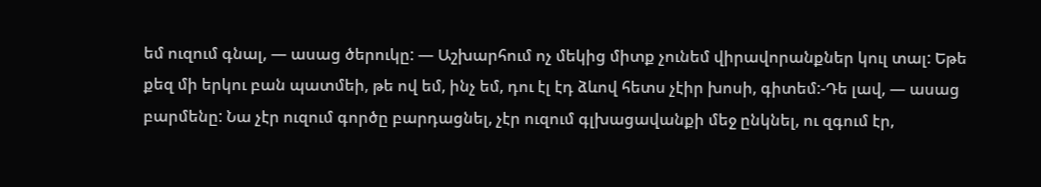եմ ուզում գնալ, — ասաց ծերուկը: — Աշխարհում ոչ մեկից միտք չունեմ վիրավորանքներ կուլ տալ: Եթե քեզ մի երկու բան պատմեի, թե ով եմ, ինչ եմ, դու էլ էդ ձևով հետս չէիր խոսի, գիտեմ:-Դե լավ, — ասաց բարմենը: Նա չէր ուզում գործը բարդացնել, չէր ուզում գլխացավանքի մեջ ընկնել, ու զգում էր,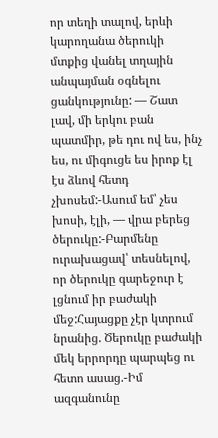որ տեղի տալով, երևի կարողանա ծերուկի մտքից վանել տղային անպայման օգնելու ցանկությունը: — Շատ լավ, մի երկու բան պատմիր, թե դու ով ես, ինչ ես, ու միգուցե ես իրոք էլ էս ձևով հետդ չխոսեմ:-Ասում եմ՝ չես խոսի, էլի, — վրա բերեց ծերուկը:-Բարմենը ուրախացավ՝ տեսնելով, որ ծերուկը գարեջուր է լցնում իր բաժակի մեջ:Հայացքը չէր կտրում նրանից. Ծերուկը բաժակի մեկ երրորդը պարպեց ու հետո ասաց.-Իմ ազգանունը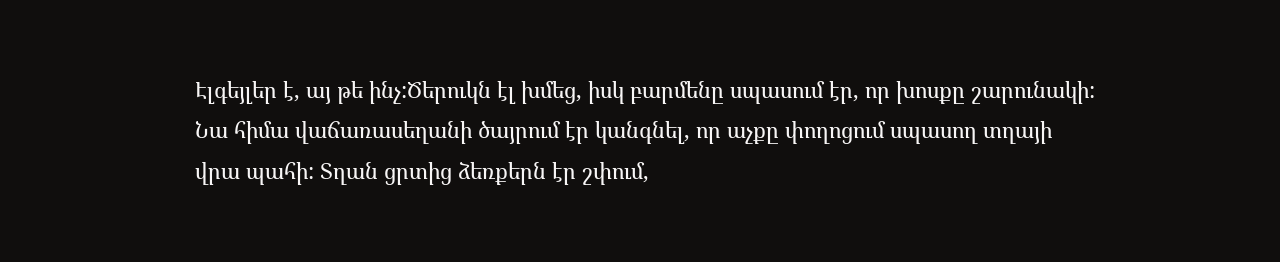Էլգեյլեր է, այ թե ինչ:Ծերուկն էլ խմեց, իսկ բարմենը սպասում էր, որ խոսքը շարունակի: Նա հիմա վաճառասեղանի ծայրում էր կանգնել, որ աչքը փողոցում սպասող տղայի վրա պահի: Տղան ցրտից ձեռքերն էր շփում,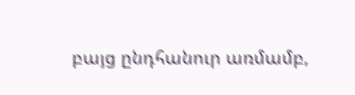բայց ընդհանուր առմամբ,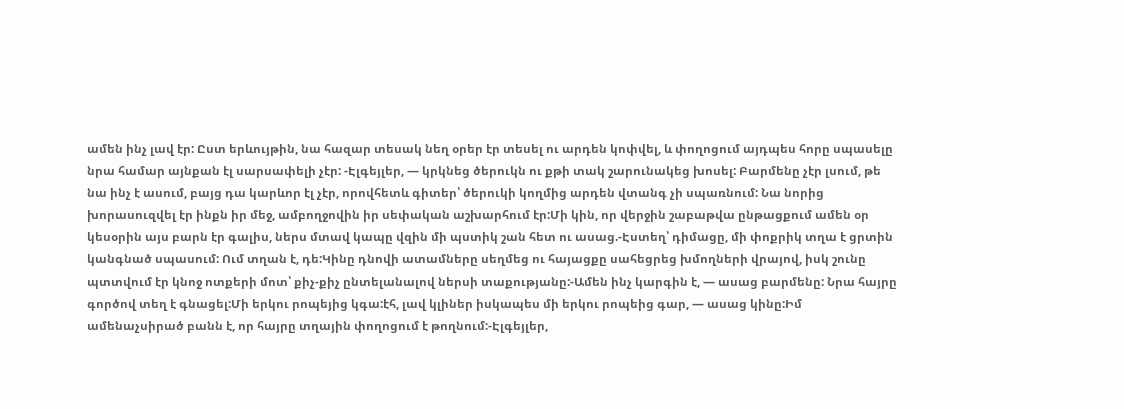ամեն ինչ լավ էր: Ըստ երևույթին, նա հազար տեսակ նեղ օրեր էր տեսել ու արդեն կոփվել, և փողոցում այդպես հորը սպասելը նրա համար այնքան էլ սարսափելի չէր: -Էլգեյլեր, — կրկնեց ծերուկն ու քթի տակ շարունակեց խոսել: Բարմենը չէր լսում, թե նա ինչ է ասում, բայց դա կարևոր էլ չէր, որովհետև գիտեր՝ ծերուկի կողմից արդեն վտանգ չի սպառնում: Նա նորից խորասուզվել էր ինքն իր մեջ, ամբողջովին իր սեփական աշխարհում էր:Մի կին, որ վերջին շաբաթվա ընթացքում ամեն օր կեսօրին այս բարն էր գալիս, ներս մտավ կապը վզին մի պստիկ շան հետ ու ասաց.-Էստեղ՝ դիմացը, մի փոքրիկ տղա է ցրտին կանգնած սպասում: Ում տղան է, դե:Կինը դնովի ատամները սեղմեց ու հայացքը սահեցրեց խմողների վրայով, իսկ շունը պտտվում էր կնոջ ոտքերի մոտ՝ քիչ-քիչ ընտելանալով ներսի տաքությանը:-Ամեն ինչ կարգին է, — ասաց բարմենը: Նրա հայրը գործով տեղ է գնացել:Մի երկու րոպեյից կգա:էհ, լավ կլիներ իսկապես մի երկու րոպեից գար, — ասաց կինը:Իմ ամենաչսիրած բանն է, որ հայրը տղային փողոցում է թողնում:-Էլգեյլեր,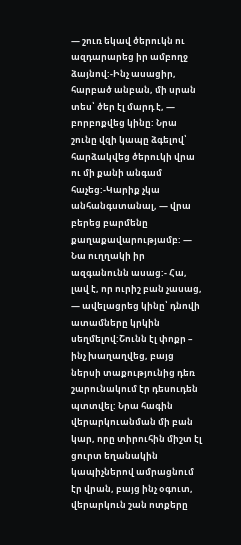— շուռ եկավ ծերուկն ու ազդարարեց իր ամբողջ ձայնով:-Ինչ ասացիր, հարբած անբան, մի սրան տես՝ ծեր էլ մարդ է, — բորբոքվեց կինը: Նրա շունը վզի կապը ձգելով՝ հարձակվեց ծերուկի վրա ու մի քանի անգամ հաչեց:-Կարիք չկա անհանգստանալ, — վրա բերեց բարմենը քաղաքավարությամբ: — Նա ուղղակի իր ազգանունն ասաց:- Հա, լավ է, որ ուրիշ բան չասաց, — ավելացրեց կինը՝ դնովի ատամները կրկին սեղմելով:Շունն էլ փոքր – ինչ խաղաղվեց, բայց ներսի տաքությունից դեռ շարունակում էր դեսուդեն պտտվել: Նրա հագին վերարկուանման մի բան կար, որը տիրուհին միշտ էլ ցուրտ եղանակին կապիչներով ամրացնում էր վրան, բայց ինչ օգուտ, վերարկուն շան ոտքերը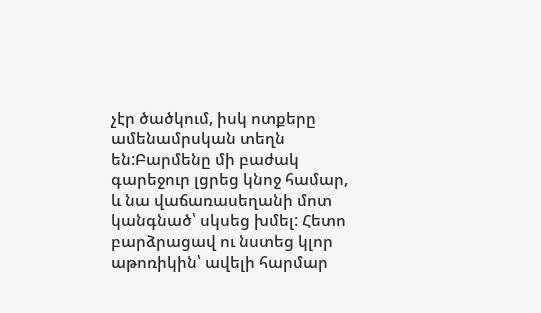չէր ծածկում, իսկ ոտքերը ամենամրսկան տեղն են:Բարմենը մի բաժակ գարեջուր լցրեց կնոջ համար, և նա վաճառասեղանի մոտ կանգնած՝ սկսեց խմել: Հետո բարձրացավ ու նստեց կլոր աթոռիկին՝ ավելի հարմար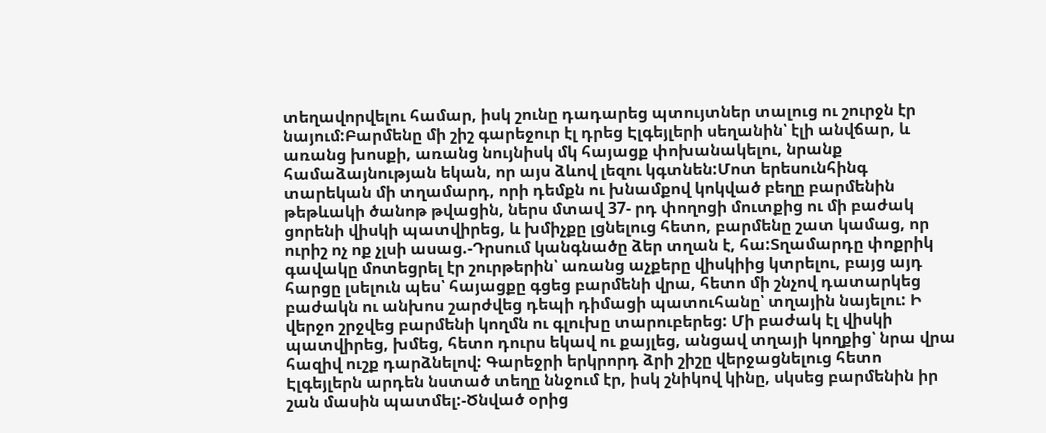տեղավորվելու համար, իսկ շունը դադարեց պտույտներ տալուց ու շուրջն էր նայում:Բարմենը մի շիշ գարեջուր էլ դրեց Էլգեյլերի սեղանին՝ էլի անվճար, և առանց խոսքի, առանց նույնիսկ մկ հայացք փոխանակելու, նրանք համաձայնության եկան, որ այս ձևով լեզու կգտնեն:Մոտ երեսունհինգ տարեկան մի տղամարդ, որի դեմքն ու խնամքով կոկված բեղը բարմենին թեթևակի ծանոթ թվացին, ներս մտավ 37- րդ փողոցի մուտքից ու մի բաժակ ցորենի վիսկի պատվիրեց, և խմիչքը լցնելուց հետո, բարմենը շատ կամաց, որ ուրիշ ոչ ոք չլսի ասաց.-Դրսում կանգնածը ձեր տղան է, հա:Տղամարդը փոքրիկ գավակը մոտեցրել էր շուրթերին՝ առանց աչքերը վիսկիից կտրելու, բայց այդ հարցը լսելուն պես՝ հայացքը գցեց բարմենի վրա, հետո մի շնչով դատարկեց բաժակն ու անխոս շարժվեց դեպի դիմացի պատուհանը՝ տղային նայելու: Ի վերջո շրջվեց բարմենի կողմն ու գլուխը տարուբերեց: Մի բաժակ էլ վիսկի պատվիրեց, խմեց, հետո դուրս եկավ ու քայլեց, անցավ տղայի կողքից՝ նրա վրա հազիվ ուշք դարձնելով: Գարեջրի երկրորդ ձրի շիշը վերջացնելուց հետո Էլգեյլերն արդեն նստած տեղը ննջում էր, իսկ շնիկով կինը, սկսեց բարմենին իր շան մասին պատմել:-Ծնված օրից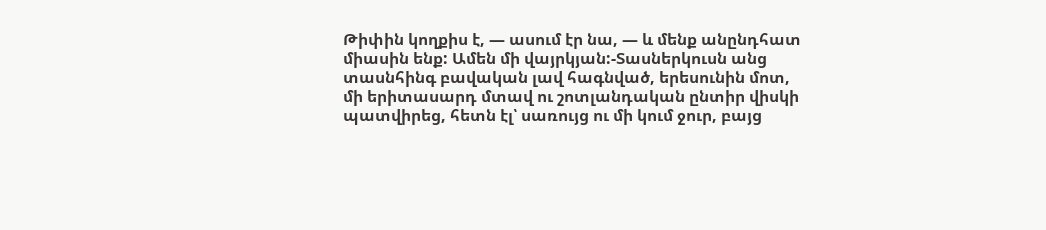Թիփին կողքիս է, — ասում էր նա, — և մենք անընդհատ միասին ենք: Ամեն մի վայրկյան:-Տասներկուսն անց տասնհինգ բավական լավ հագնված, երեսունին մոտ, մի երիտասարդ մտավ ու շոտլանդական ընտիր վիսկի պատվիրեց, հետն էլ՝ սառույց ու մի կում ջուր, բայց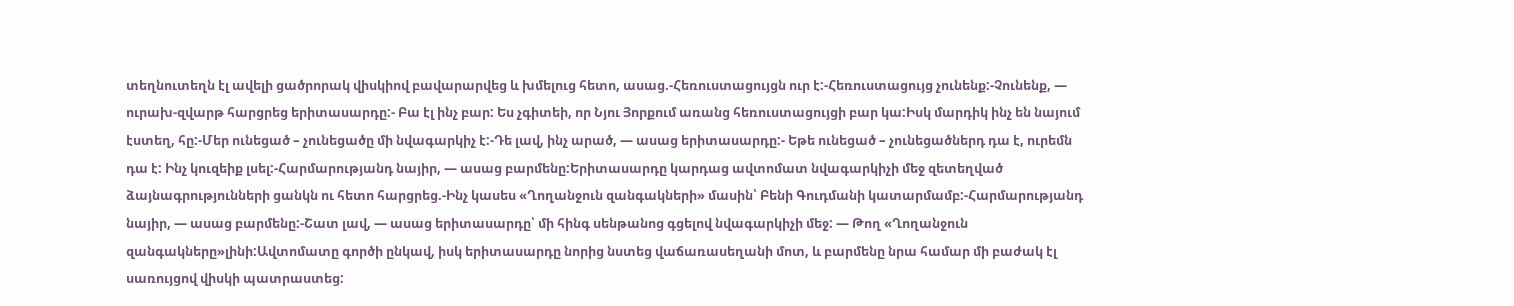տեղնուտեղն էլ ավելի ցածրորակ վիսկիով բավարարվեց և խմելուց հետո, ասաց.-Հեռուստացույցն ուր է:-Հեռուստացույց չունենք:-Չունենք, — ուրախ-զվարթ հարցրեց երիտասարդը:- Բա էլ ինչ բար: Ես չգիտեի, որ Նյու Յորքում առանց հեռուստացույցի բար կա:Իսկ մարդիկ ինչ են նայում էստեղ, հը:-Մեր ունեցած – չունեցածը մի նվագարկիչ է:-Դե լավ, ինչ արած, — ասաց երիտասարդը:- Եթե ունեցած – չունեցածներդ դա է, ուրեմն դա է: Ինչ կուզեիք լսել:-Հարմարությանդ նայիր, — ասաց բարմենը:Երիտասարդը կարդաց ավտոմատ նվագարկիչի մեջ զետեղված ձայնագրությունների ցանկն ու հետո հարցրեց.-Ինչ կասես «Ղողանջուն զանգակների» մասին՝ Բենի Գուդմանի կատարմամբ:-Հարմարությանդ նայիր, — ասաց բարմենը:-Շատ լավ, — ասաց երիտասարդը՝ մի հինգ սենթանոց գցելով նվագարկիչի մեջ: — Թող «Ղողանջուն զանգակները»լինի:Ավտոմատը գործի ընկավ, իսկ երիտասարդը նորից նստեց վաճառասեղանի մոտ, և բարմենը նրա համար մի բաժակ էլ սառույցով վիսկի պատրաստեց: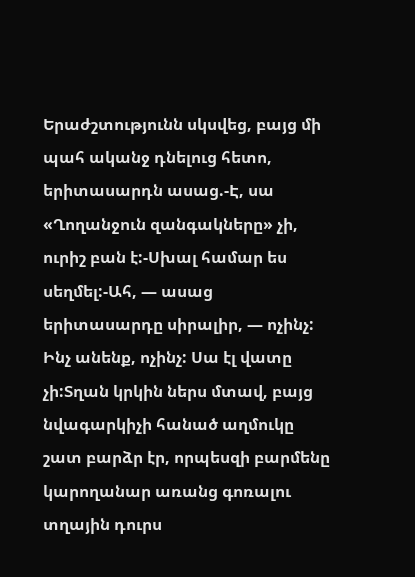Երաժշտությունն սկսվեց, բայց մի պահ ականջ դնելուց հետո, երիտասարդն ասաց.-Է, սա «Ղողանջուն զանգակները» չի, ուրիշ բան է:-Սխալ համար ես սեղմել:-Ահ, — ասաց երիտասարդը սիրալիր, — ոչինչ: Ինչ անենք, ոչինչ: Սա էլ վատը չի:Տղան կրկին ներս մտավ, բայց նվագարկիչի հանած աղմուկը շատ բարձր էր, որպեսզի բարմենը կարողանար առանց գոռալու տղային դուրս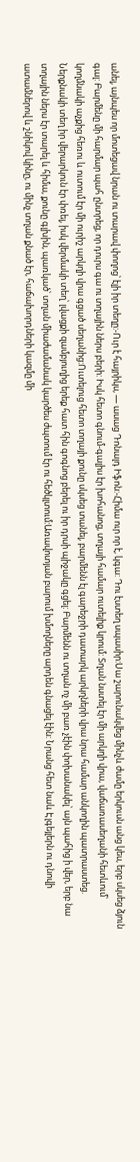անել, այնպես որ մոտեցավ նրան ու տարավ փողոց՝ էլի իր տեղը:-Ուր է հայրիկս, — ասաց Դոնալդ Իֆոն:-Հիմա ուր որ է, կգա: Դու էստեղ սպասիր:Սա շարունակվեց մինչև ժամը երկուսն անց կես, երբ սկսեց ձյուն գալ: Բարմենը մի հարմար պահ ընտրեց, որ դուրս գա ու տղային ներս բերի: Իսկ հետո գնում-գալիս էր խոհանոց, տղայի համար ուտելիք կրում: Տղան նստել էր մի արկղի վրա, վաճառասեղանի հետևում՝ կողմնակի աչքից հեռու և ուտում էր մի ուրիշ արկղի վրա գցած սեղանից:Ուտելուց հետո տղայի քունը սկսեց տանել, բարմենն էլ գարեջրի դատարկ արկղների վրա նրա համար անկողին պատրաստեց. Ներքնակի տեղ իր վերարկուն էր փռել, իսկ վերմակի տեղ՝ լվացքի զամբյուղից երեք հատ հին գոգնոց բերել ու իր դրսի պիջակը գցել: Բարմենն ու տղան ոչ մի բառ չէին փոխանակել՝ այն պահից ի վեր, երբ նա տղային ներս էր տարել և հիմա, քունը գլխին, պառկած՝ տղան միաժամանակ կարծես ժպտում էր ու հեծկլտում:Առավոտյան բարում խմողները արդեն գնացել էին: Նրանց հետ նաև Էլգեյլերն ու դնովի ատամներով և շնիկով կինը, ու մինչ տղան քնած էր, հաճախորդների կազմը մի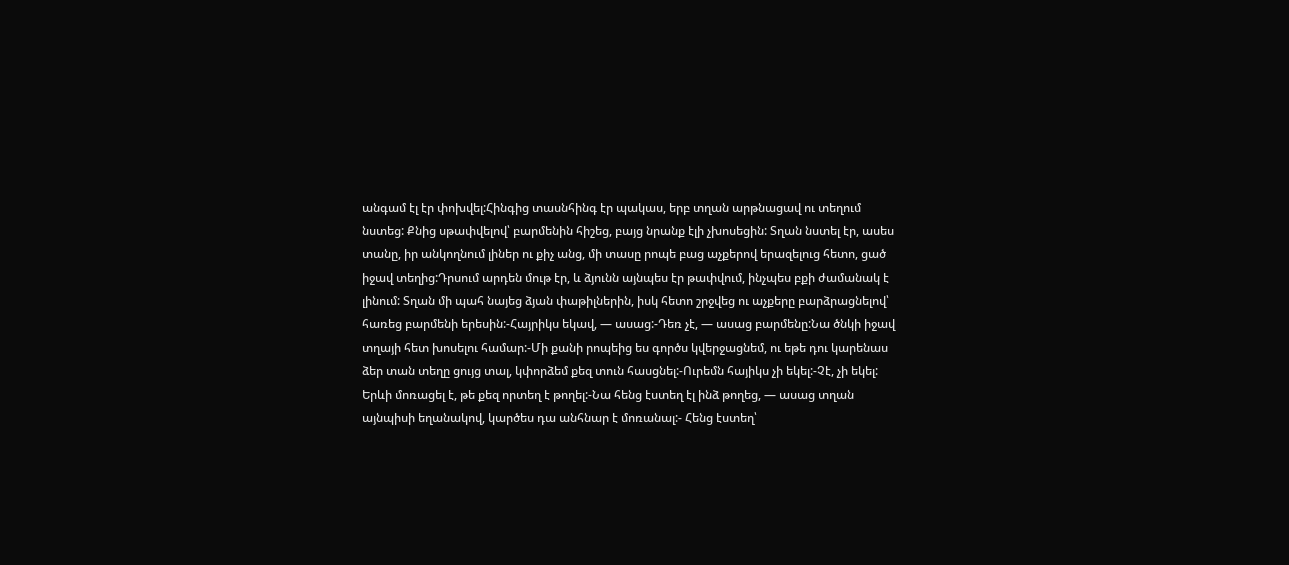անգամ էլ էր փոխվել:Հինգից տասնհինգ էր պակաս, երբ տղան արթնացավ ու տեղում նստեց: Քնից սթափվելով՝ բարմենին հիշեց, բայց նրանք էլի չխոսեցին: Տղան նստել էր, ասես տանը, իր անկողնում լիներ ու քիչ անց, մի տասը րոպե բաց աչքերով երազելուց հետո, ցած իջավ տեղից:Դրսում արդեն մութ էր, և ձյունն այնպես էր թափվում, ինչպես բքի ժամանակ է լինում: Տղան մի պահ նայեց ձյան փաթիլներին, իսկ հետո շրջվեց ու աչքերը բարձրացնելով՝ հառեց բարմենի երեսին:-Հայրիկս եկավ, — ասաց:-Դեռ չէ, — ասաց բարմենը:Նա ծնկի իջավ տղայի հետ խոսելու համար:-Մի քանի րոպեից ես գործս կվերջացնեմ, ու եթե դու կարենաս ձեր տան տեղը ցույց տալ, կփորձեմ քեզ տուն հասցնել:-Ուրեմն հայիկս չի եկել:-Չէ, չի եկել: Երևի մոռացել է, թե քեզ որտեղ է թողել:-Նա հենց էստեղ էլ ինձ թողեց, — ասաց տղան այնպիսի եղանակով, կարծես դա անհնար է մոռանալ:- Հենց էստեղ՝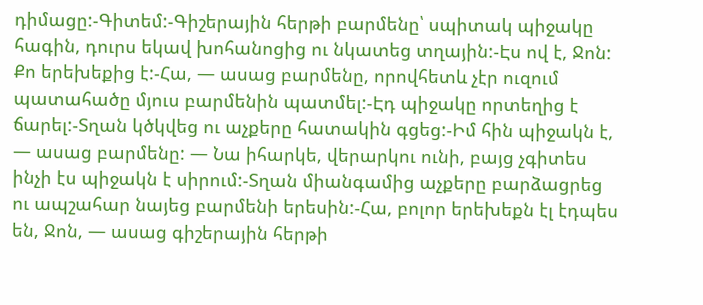դիմացը:-Գիտեմ:-Գիշերային հերթի բարմենը՝ սպիտակ պիջակը հագին, դուրս եկավ խոհանոցից ու նկատեց տղային:-Էս ով է, Ջոն: Քո երեխեքից է:-Հա, — ասաց բարմենը, որովհետև չէր ուզում պատահածը մյուս բարմենին պատմել:-Էդ պիջակը որտեղից է ճարել:-Տղան կծկվեց ու աչքերը հատակին գցեց:-Իմ հին պիջակն է, — ասաց բարմենը: — Նա իհարկե, վերարկու ունի, բայց չգիտես ինչի էս պիջակն է սիրում:-Տղան միանգամից աչքերը բարձացրեց ու ապշահար նայեց բարմենի երեսին:-Հա, բոլոր երեխեքն էլ էդպես են, Ջոն, — ասաց գիշերային հերթի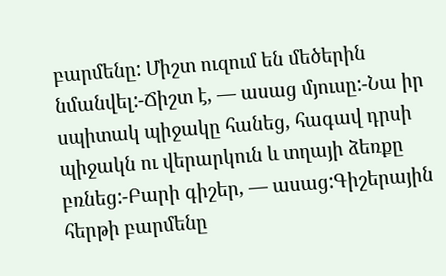բարմենը: Միշտ ուզում են մեծերին նմանվել:-Ճիշտ է, — ասաց մյուսը:-Նա իր սպիտակ պիջակը հանեց, հագավ դրսի պիջակն ու վերարկուն և տղայի ձեռքը բռնեց:-Բարի գիշեր, — ասաց:Գիշերային հերթի բարմենը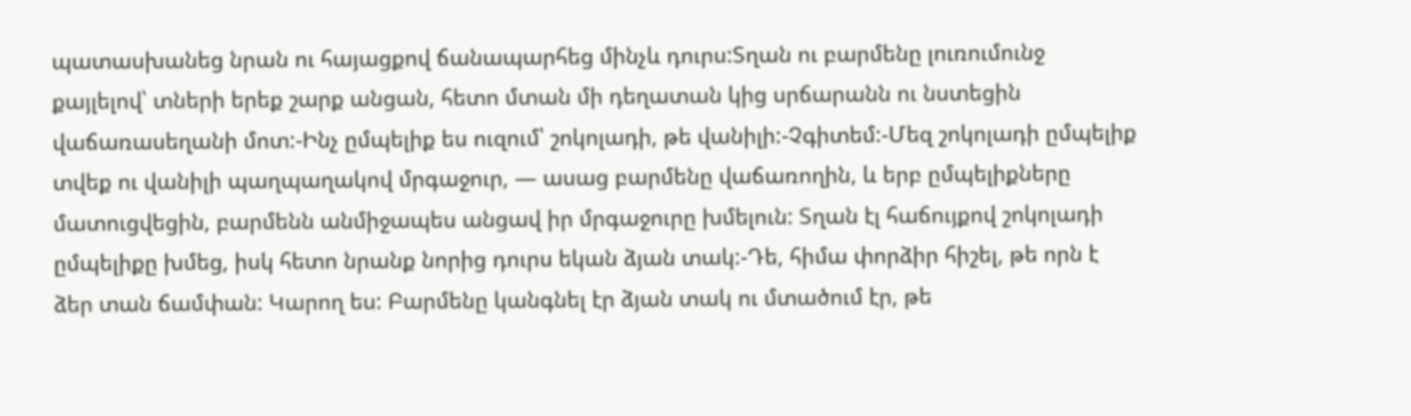պատասխանեց նրան ու հայացքով ճանապարհեց մինչև դուրս:Տղան ու բարմենը լուռումունջ քայլելով՝ տների երեք շարք անցան, հետո մտան մի դեղատան կից սրճարանն ու նստեցին վաճառասեղանի մոտ:-Ինչ ըմպելիք ես ուզում՝ շոկոլադի, թե վանիլի:-Չգիտեմ:-Մեզ շոկոլադի ըմպելիք տվեք ու վանիլի պաղպաղակով մրգաջուր, — ասաց բարմենը վաճառողին, և երբ ըմպելիքները մատուցվեցին, բարմենն անմիջապես անցավ իր մրգաջուրը խմելուն: Տղան էլ հաճույքով շոկոլադի ըմպելիքը խմեց, իսկ հետո նրանք նորից դուրս եկան ձյան տակ:-Դե, հիմա փորձիր հիշել, թե որն է ձեր տան ճամփան: Կարող ես: Բարմենը կանգնել էր ձյան տակ ու մտածում էր, թե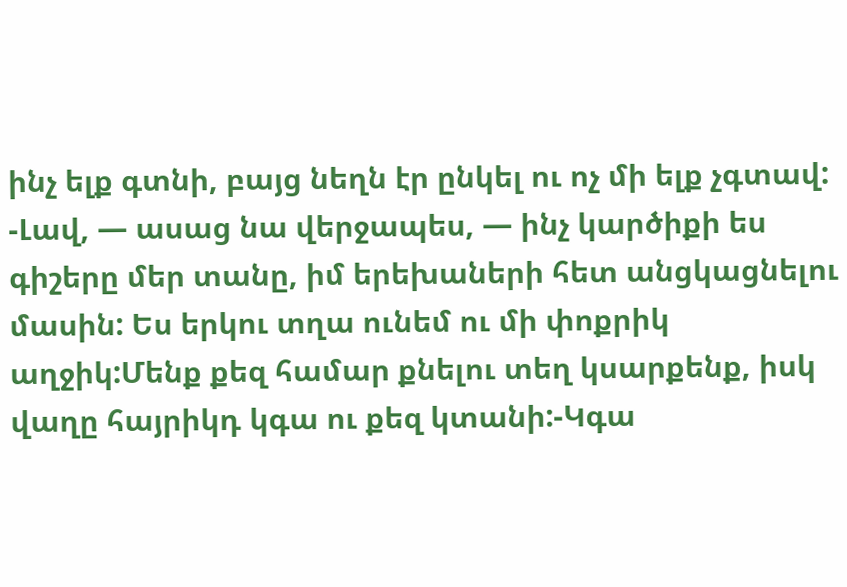ինչ ելք գտնի, բայց նեղն էր ընկել ու ոչ մի ելք չգտավ: -Լավ, — ասաց նա վերջապես, — ինչ կարծիքի ես գիշերը մեր տանը, իմ երեխաների հետ անցկացնելու մասին: Ես երկու տղա ունեմ ու մի փոքրիկ աղջիկ:Մենք քեզ համար քնելու տեղ կսարքենք, իսկ վաղը հայրիկդ կգա ու քեզ կտանի:-Կգա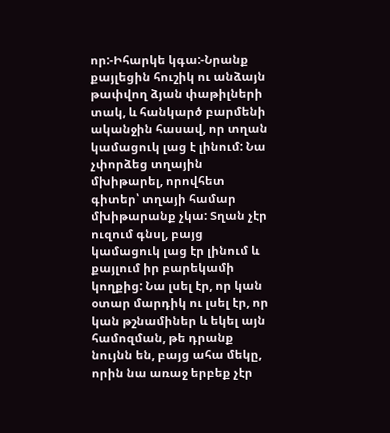որ:-Իհարկե կգա:-Նրանք քայլեցին հուշիկ ու անձայն թափվող ձյան փաթիլների տակ, և հանկարծ բարմենի ականջին հասավ, որ տղան կամացուկ լաց է լինում: Նա չփորձեց տղային մխիթարել, որովհետ գիտեր՝ տղայի համար մխիթարանք չկա: Տղան չէր ուզում գնսլ, բայց կամացուկ լաց էր լինում և քայլում իր բարեկամի կողքից: Նա լսել էր, որ կան օտար մարդիկ ու լսել էր, որ կան թշնամիներ և եկել այն համոզման, թե դրանք նույնն են, բայց ահա մեկը, որին նա առաջ երբեք չէր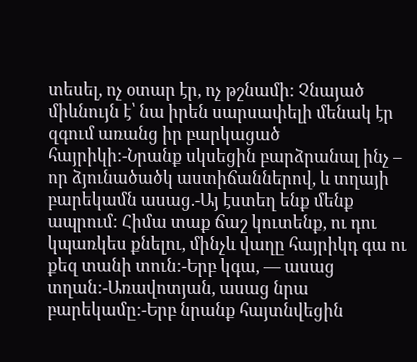տեսել, ոչ օտար էր, ոչ թշնամի: Չնայած միևնույն է՝ նա իրեն սարսափելի մենակ էր զգում առանց իր բարկացած հայրիկի:-Նրանք սկսեցին բարձրանալ ինչ – որ ձյունածածկ աստիճաններով, և տղայի բարեկամն ասաց.-Այ էստեղ ենք մենք ապրում: Հիմա տաք ճաշ կուտենք, ու դու կպառկես քնելու, մինչև վաղը հայրիկդ գա ու քեզ տանի տուն:-Երբ կգա, — ասաց տղան:-Առավոտյան, ասաց նրա բարեկամը:-Երբ նրանք հայտնվեցին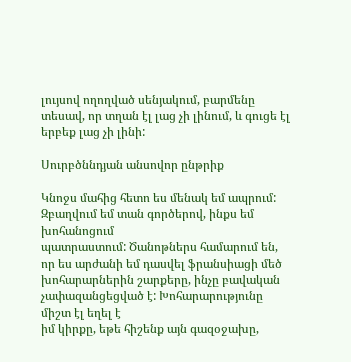լույսով ողողված սենյակում, բարմենը տեսավ, որ տղան էլ լաց չի լինում, և գուցե էլ երբեք լաց չի լինի:

Սուրբծննդյան անսովոր ընթրիք

Կնոջս մահից հետո ես մենակ եմ ապրում: Զբաղվում եմ տան գործերով, ինքս եմ խոհանոցում
պատրաստում: Ծանոթներս համարում են, որ ես արժանի եմ դասվել ֆրանսիացի մեծ
խոհարարներին շարքերը, ինչը բավական չափազանցեցված է: Խոհարարությունը միշտ էլ եղել է
իմ կիրքը, եթե հիշենք այն գազօջախը,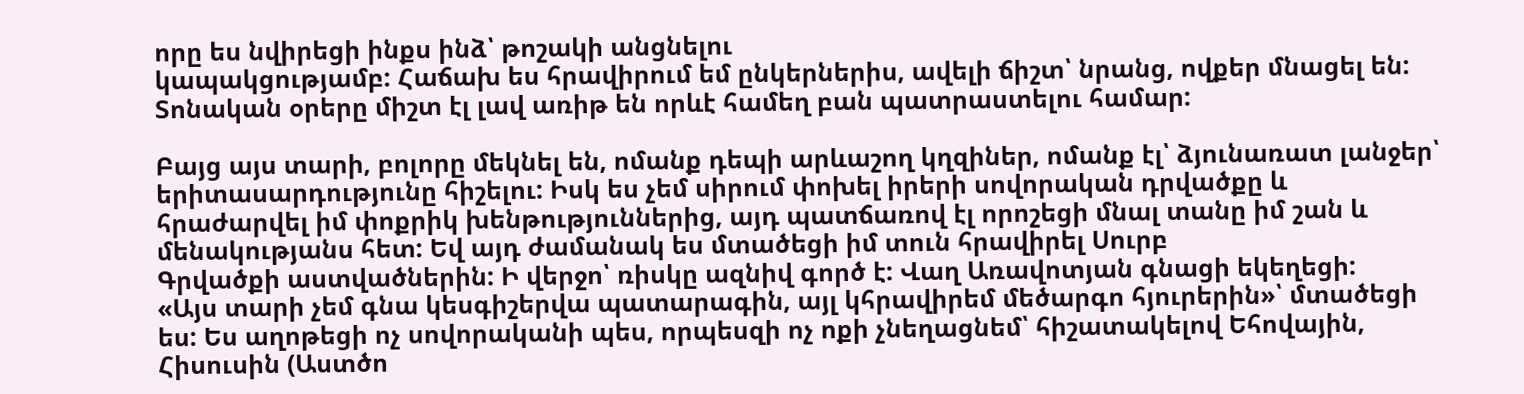որը ես նվիրեցի ինքս ինձ՝ թոշակի անցնելու
կապակցությամբ: Հաճախ ես հրավիրում եմ ընկերներիս, ավելի ճիշտ՝ նրանց, ովքեր մնացել են:
Տոնական օրերը միշտ էլ լավ առիթ են որևէ համեղ բան պատրաստելու համար:

Բայց այս տարի, բոլորը մեկնել են, ոմանք դեպի արևաշող կղզիներ, ոմանք էլ՝ ձյունառատ լանջեր՝
երիտասարդությունը հիշելու: Իսկ ես չեմ սիրում փոխել իրերի սովորական դրվածքը և
հրաժարվել իմ փոքրիկ խենթություններից, այդ պատճառով էլ որոշեցի մնալ տանը իմ շան և
մենակությանս հետ: Եվ այդ ժամանակ ես մտածեցի իմ տուն հրավիրել Սուրբ
Գրվածքի աստվածներին: Ի վերջո՝ ռիսկը ազնիվ գործ է: Վաղ Առավոտյան գնացի եկեղեցի:
«Այս տարի չեմ գնա կեսգիշերվա պատարագին, այլ կհրավիրեմ մեծարգո հյուրերին»՝ մտածեցի
ես: Ես աղոթեցի ոչ սովորականի պես, որպեսզի ոչ ոքի չնեղացնեմ՝ հիշատակելով Եհովային,
Հիսուսին (Աստծո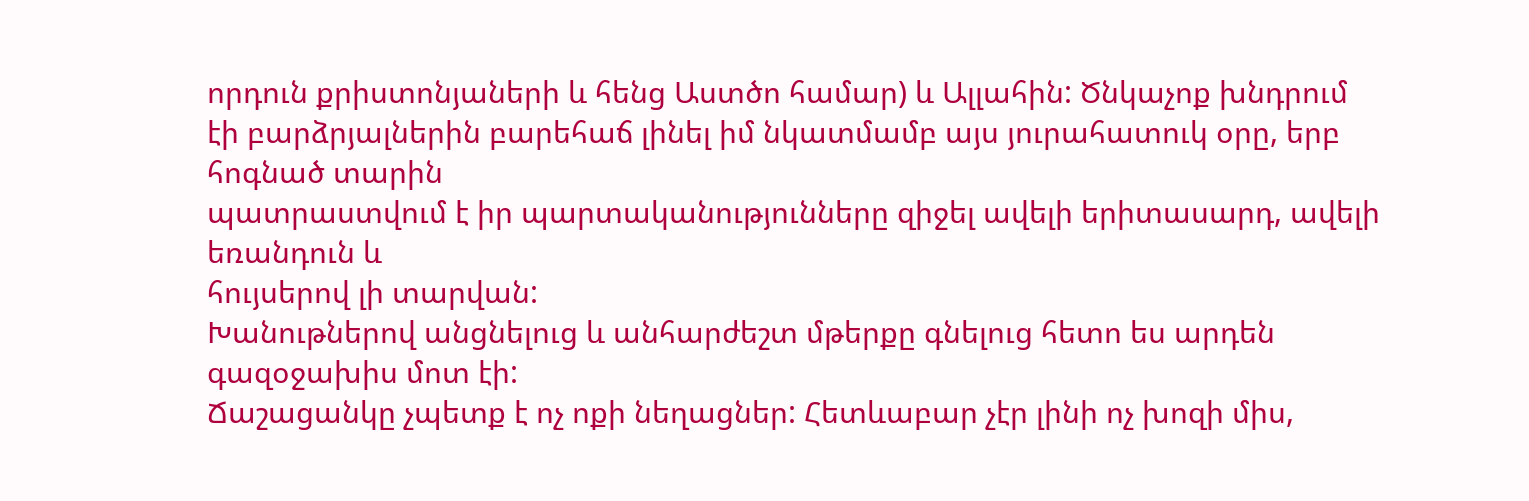որդուն քրիստոնյաների և հենց Աստծո համար) և Ալլահին: Ծնկաչոք խնդրում
էի բարձրյալներին բարեհաճ լինել իմ նկատմամբ այս յուրահատուկ օրը, երբ հոգնած տարին
պատրաստվում է իր պարտականությունները զիջել ավելի երիտասարդ, ավելի եռանդուն և
հույսերով լի տարվան:
Խանութներով անցնելուց և անհարժեշտ մթերքը գնելուց հետո ես արդեն գազօջախիս մոտ էի:
Ճաշացանկը չպետք է ոչ ոքի նեղացներ: Հետևաբար չէր լինի ոչ խոզի միս,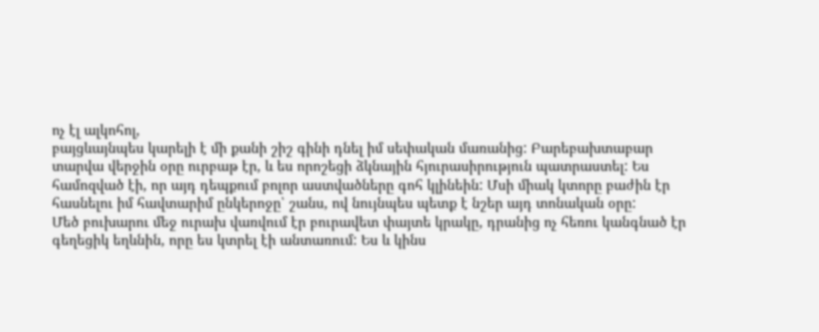ոչ էլ ալկոհոլ,
բայցևայնպես կարելի է մի քանի շիշ գինի դնել իմ սեփական մառանից: Բարեբախտաբար
տարվա վերջին օրը ուրբաթ էր, և ես որոշեցի ձկնային հյուրասիրություն պատրաստել: Ես
համոզված էի, որ այդ դեպքում բոլոր աստվածները գոհ կլինեին: Մսի միակ կտորը բաժին էր
հասնելու իմ հավտարիմ ընկերոջը՝ շանս, ով նույնպես պետք է նշեր այդ տոնական օրը:
Մեծ բուխարու մեջ ուրախ վառվում էր բուրավետ փայտե կրակը, դրանից ոչ հեռու կանգնած էր
գեղեցիկ եղևնին, որը ես կտրել էի անտառում: Ես և կինս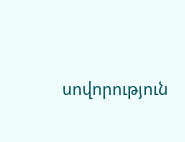սովորություն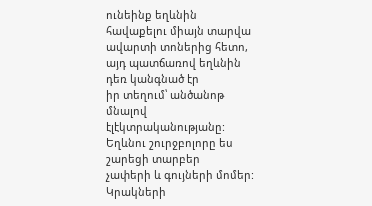ունեինք եղևնին
հավաքելու միայն տարվա ավարտի տոներից հետո, այդ պատճառով եղևնին դեռ կանգնած էր
իր տեղում՝ անծանոթ մնալով էլէկտրականությանը: Եղևնու շուրջբոլորը ես շարեցի տարբեր
չափերի և գույների մոմեր: Կրակների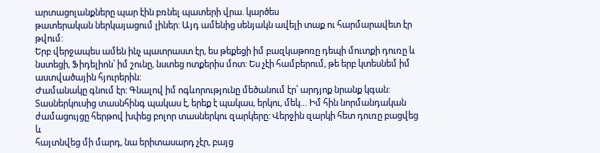արտացոլանքները պար էին բռնել պատերի վրա. կարծես
թատերական ներկայացում լիներ: Այդ ամենից սենյակն ավելի տաք ու հարմարավետ էր թվում:
Երբ վերջապես ամեն ինչ պատրաստ էր, ես թեքեցի իմ բազկաթոռը դեպի մուտքի դուռը և
նստեցի, Ֆիդելիոն՝ իմ շունը, նստեց ոտքերիս մոտ: Ես չէի համբերում, թե երբ կտեսնեմ իմ
աստվածային հյուրերին:
Ժամանակը գնում էր: Գնալով իմ ոգևորությունը մեծանում էր՝ արդյոք նրանք կգան:
Տասներկուսից տասնհինգ պակաս է, երեք է պակաս, երկու, մեկ… Իմ հին նորմանդական
ժամացույցը հերթով խփեց բոլոր տասներկու զարկերը: Վերջին զարկի հետ դուռը բացվեց և
հայտնվեց մի մարդ, նա երիտասարդ չէր, բայց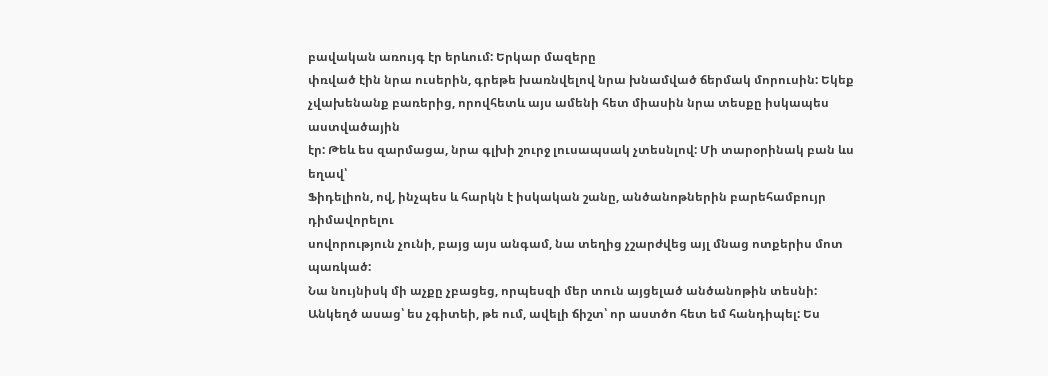բավական առույգ էր երևում: Երկար մազերը
փռված էին նրա ուսերին, գրեթե խառնվելով նրա խնամված ճերմակ մորուսին: Եկեք
չվախենանք բառերից, որովհետև այս ամենի հետ միասին նրա տեսքը իսկապես աստվածային
էր: Թեև ես զարմացա, նրա գլխի շուրջ լուսապսակ չտեսնլով: Մի տարօրինակ բան ևս եղավ՝
Ֆիդելիոն, ով, ինչպես և հարկն է իսկական շանը, անծանոթներին բարեհամբույր դիմավորելու
սովորություն չունի, բայց այս անգամ, նա տեղից չշարժվեց այլ մնաց ոտքերիս մոտ պառկած:
Նա նույնիսկ մի աչքը չբացեց, որպեսզի մեր տուն այցելած անծանոթին տեսնի:
Անկեղծ ասաց՝ ես չգիտեի, թե ում, ավելի ճիշտ՝ որ աստծո հետ եմ հանդիպել: Ես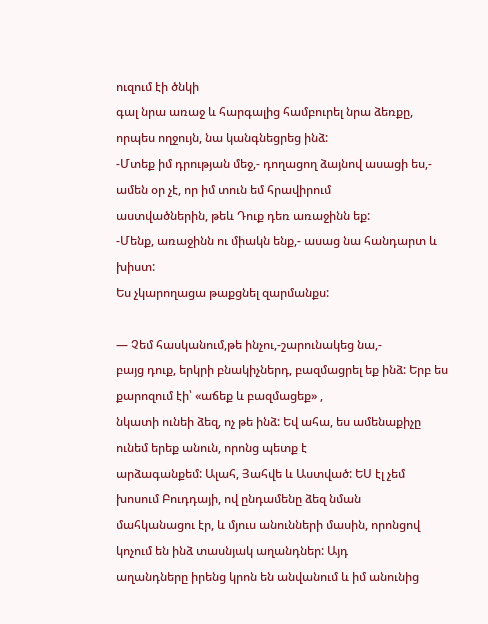ուզում էի ծնկի
գալ նրա առաջ և հարգալից համբուրել նրա ձեռքը, որպես ողջույն, նա կանգնեցրեց ինձ:
-Մտեք իմ դրության մեջ,- դողացող ձայնով ասացի ես,- ամեն օր չէ, որ իմ տուն եմ հրավիրում
աստվածներին, թեև Դուք դեռ առաջինն եք:
-Մենք, առաջինն ու միակն ենք,- ասաց նա հանդարտ և խիստ:
Ես չկարողացա թաքցնել զարմանքս:

— Չեմ հասկանում,թե ինչու,-շարունակեց նա,-
բայց դուք, երկրի բնակիչներդ, բազմացրել եք ինձ: Երբ ես քարոզում էի՝ «աճեք և բազմացեք» ,
նկատի ունեի ձեզ, ոչ թե ինձ: Եվ ահա, ես ամենաքիչը ունեմ երեք անուն, որոնց պետք է
արձագանքեմ: Ալահ, Յահվե և Աստված: ԵՍ էլ չեմ խոսում Բուդդայի, ով ընդամենը ձեզ նման
մահկանացու էր, և մյուս անունների մասին, որոնցով կոչում են ինձ տասնյակ աղանդներ: Այդ
աղանդները իրենց կրոն են անվանում և իմ անունից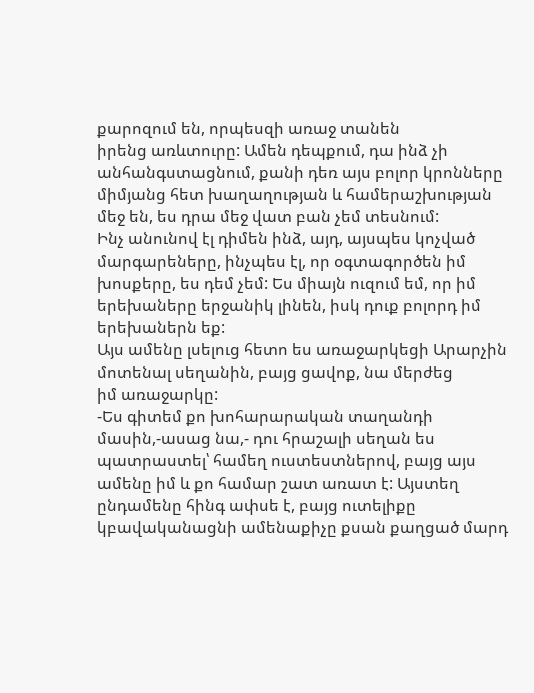քարոզում են, որպեսզի առաջ տանեն
իրենց առևտուրը: Ամեն դեպքում, դա ինձ չի անհանգստացնում, քանի դեռ այս բոլոր կրոնները
միմյանց հետ խաղաղության և համերաշխության մեջ են, ես դրա մեջ վատ բան չեմ տեսնում:
Ինչ անունով էլ դիմեն ինձ, այդ, այսպես կոչված մարգարեները, ինչպես էլ, որ օգտագործեն իմ
խոսքերը, ես դեմ չեմ: Ես միայն ուզում եմ, որ իմ երեխաները երջանիկ լինեն, իսկ դուք բոլորդ իմ
երեխաներն եք:
Այս ամենը լսելուց հետո ես առաջարկեցի Արարչին մոտենալ սեղանին, բայց ցավոք, նա մերժեց
իմ առաջարկը:
-Ես գիտեմ քո խոհարարական տաղանդի մասին,-ասաց նա,- դու հրաշալի սեղան ես
պատրաստել՝ համեղ ուստեստներով, բայց այս ամենը իմ և քո համար շատ առատ է: Այստեղ
ընդամենը հինգ ափսե է, բայց ուտելիքը կբավականացնի ամենաքիչը քսան քաղցած մարդ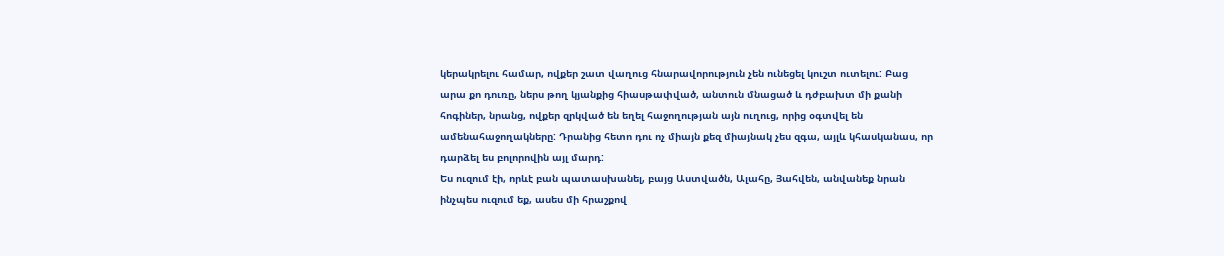կերակրելու համար, ովքեր շատ վաղուց հնարավորություն չեն ունեցել կուշտ ուտելու: Բաց
արա քո դուռը, ներս թող կյանքից հիասթափված, անտուն մնացած և դժբախտ մի քանի
հոգիներ, նրանց, ովքեր զրկված են եղել հաջողության այն ուղուց, որից օգտվել են
ամենահաջողակները: Դրանից հետո դու ոչ միայն քեզ միայնակ չես զգա, այլև կհասկանաս, որ
դարձել ես բոլորովին այլ մարդ:
Ես ուզում էի, որևէ բան պատասխանել, բայց Աստվածն, Ալահը, Յահվեն, անվանեք նրան
ինչպես ուզում եք, ասես մի հրաշքով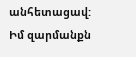անհետացավ: Իմ զարմանքն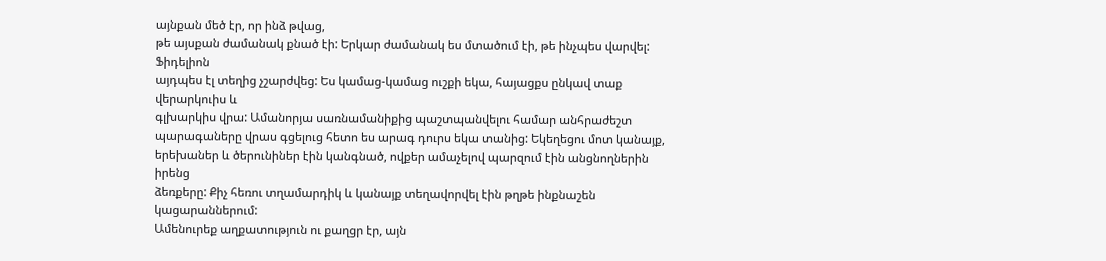այնքան մեծ էր, որ ինձ թվաց,
թե այսքան ժամանակ քնած էի: Երկար ժամանակ ես մտածում էի, թե ինչպես վարվել: Ֆիդելիոն
այդպես էլ տեղից չշարժվեց: Ես կամաց-կամաց ուշքի եկա, հայացքս ընկավ տաք վերարկուիս և
գլխարկիս վրա: Ամանորյա սառնամանիքից պաշտպանվելու համար անհրաժեշտ
պարագաները վրաս գցելուց հետո ես արագ դուրս եկա տանից: Եկեղեցու մոտ կանայք,
երեխաներ և ծերունիներ էին կանգնած, ովքեր ամաչելով պարզում էին անցնողներին իրենց
ձեռքերը: Քիչ հեռու տղամարդիկ և կանայք տեղավորվել էին թղթե ինքնաշեն կացարաններում:
Ամենուրեք աղքատություն ու քաղցր էր, այն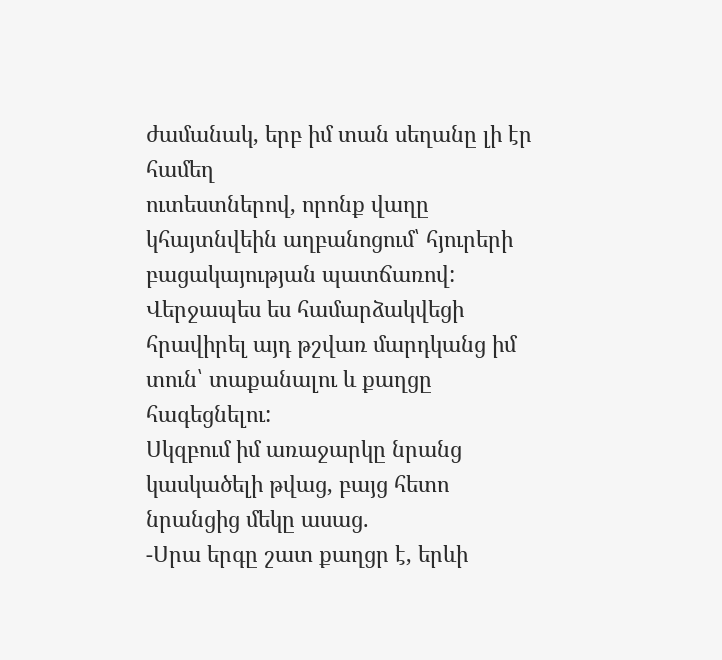ժամանակ, երբ իմ տան սեղանը լի էր համեղ
ուտեստներով, որոնք վաղը կհայտնվեին աղբանոցում՝ հյուրերի բացակայության պատճառով:
Վերջապես ես համարձակվեցի հրավիրել այդ թշվառ մարդկանց իմ տուն՝ տաքանալու և քաղցը
հագեցնելու:
Սկզբում իմ առաջարկը նրանց կասկածելի թվաց, բայց հետո նրանցից մեկը ասաց.
-Սրա երգը շատ քաղցր է, երևի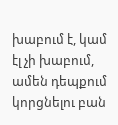խաբում է, կամ էլ չի խաբում, ամեն դեպքում կորցնելու բան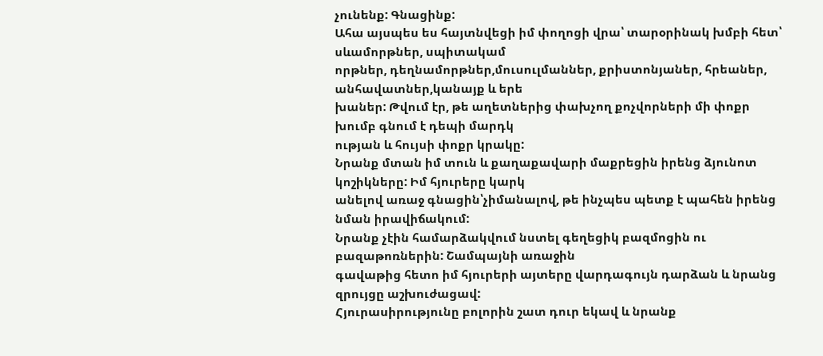չունենք: Գնացինք:
Ահա այսպես ես հայտնվեցի իմ փողոցի վրա՝ տարօրինակ խմբի հետ՝ սևամորթներ, սպիտակամ
որթներ, դեղնամորթներ,մուսուլմաններ, քրիստոնյաներ, հրեաներ, անհավատներ,կանայք և երե
խաներ: Թվում էր, թե աղետներից փախչող քոչվորների մի փոքր խումբ գնում է դեպի մարդկ
ության և հույսի փոքր կրակը:
Նրանք մտան իմ տուն և քաղաքավարի մաքրեցին իրենց ձյունոտ կոշիկները: Իմ հյուրերը կարկ
անելով առաջ գնացին՝չիմանալով, թե ինչպես պետք է պահեն իրենց նման իրավիճակում:
Նրանք չէին համարձակվում նստել գեղեցիկ բազմոցին ու բազաթոռներին: Շամպայնի առաջին
գավաթից հետո իմ հյուրերի այտերը վարդագույն դարձան և նրանց զրույցը աշխուժացավ:
Հյուրասիրությունը բոլորին շատ դուր եկավ և նրանք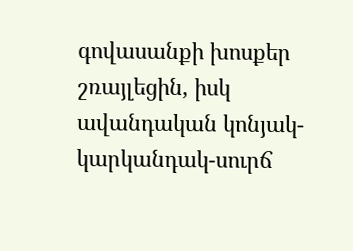գովասանքի խոսքեր շռայլեցին, իսկ
ավանդական կոնյակ-կարկանդակ-սուրճ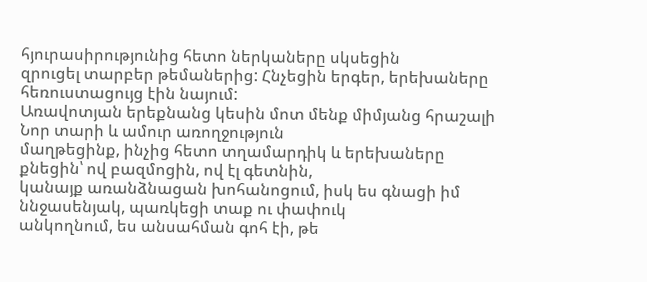հյուրասիրությունից հետո ներկաները սկսեցին
զրուցել տարբեր թեմաներից: Հնչեցին երգեր, երեխաները հեռուստացույց էին նայում:
Առավոտյան երեքնանց կեսին մոտ մենք միմյանց հրաշալի Նոր տարի և ամուր առողջություն
մաղթեցինք, ինչից հետո տղամարդիկ և երեխաները քնեցին՝ ով բազմոցին, ով էլ գետնին,
կանայք առանձնացան խոհանոցում, իսկ ես գնացի իմ ննջասենյակ, պառկեցի տաք ու փափուկ
անկողնում, ես անսահման գոհ էի, թե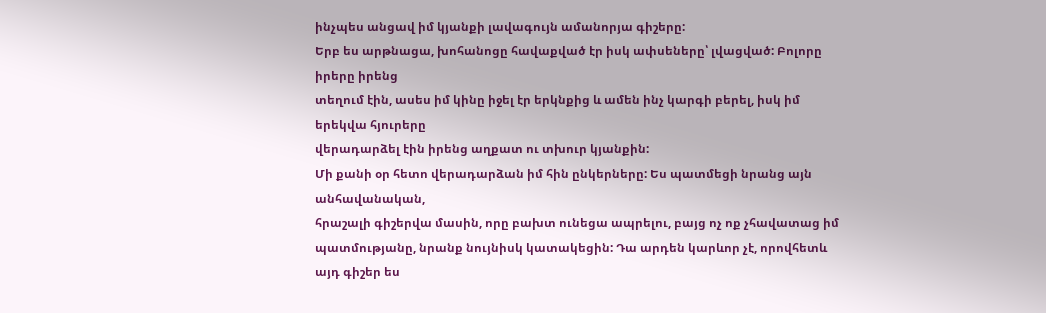ինչպես անցավ իմ կյանքի լավագույն ամանորյա գիշերը:
Երբ ես արթնացա, խոհանոցը հավաքված էր իսկ ափսեները՝ լվացված: Բոլորը իրերը իրենց
տեղում էին, ասես իմ կինը իջել էր երկնքից և ամեն ինչ կարգի բերել, իսկ իմ երեկվա հյուրերը
վերադարձել էին իրենց աղքատ ու տխուր կյանքին:
Մի քանի օր հետո վերադարձան իմ հին ընկերները: Ես պատմեցի նրանց այն անհավանական,
հրաշալի գիշերվա մասին, որը բախտ ունեցա ապրելու, բայց ոչ ոք չհավատաց իմ
պատմությանը, նրանք նույնիսկ կատակեցին: Դա արդեն կարևոր չէ, որովհետև այդ գիշեր ես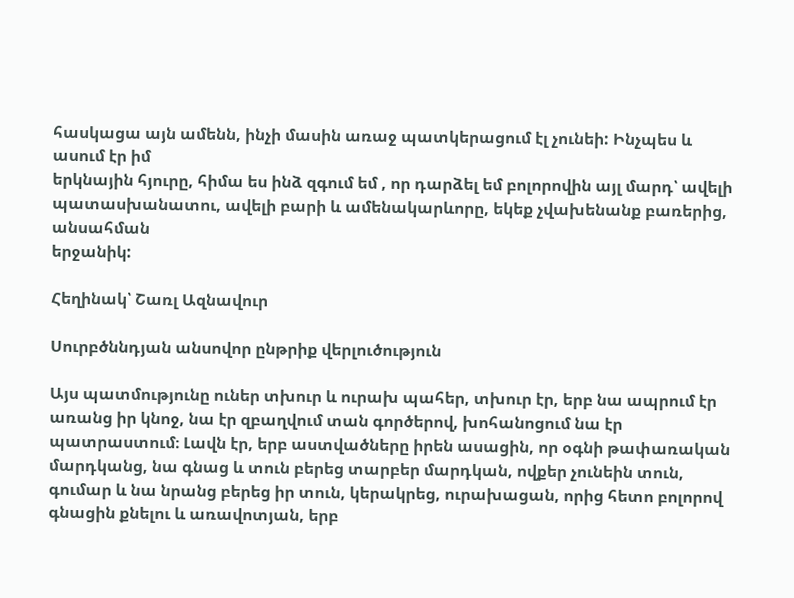հասկացա այն ամենն, ինչի մասին առաջ պատկերացում էլ չունեի: Ինչպես և ասում էր իմ
երկնային հյուրը, հիմա ես ինձ զգում եմ , որ դարձել եմ բոլորովին այլ մարդ՝ ավելի
պատասխանատու, ավելի բարի և ամենակարևորը, եկեք չվախենանք բառերից, անսահման
երջանիկ:

Հեղինակ՝ Շառլ Ազնավուր

Սուրբծննդյան անսովոր ընթրիք վերլուծություն

Այս պատմությունը ուներ տխուր և ուրախ պահեր, տխուր էր, երբ նա ապրում էր առանց իր կնոջ, նա էր զբաղվում տան գործերով, խոհանոցում նա էր պատրաստում։ Լավն էր, երբ աստվածները իրեն ասացին, որ օգնի թափառական մարդկանց, նա գնաց և տուն բերեց տարբեր մարդկան, ովքեր չունեին տուն, գումար և նա նրանց բերեց իր տուն, կերակրեց, ուրախացան, որից հետո բոլորով գնացին քնելու և առավոտյան, երբ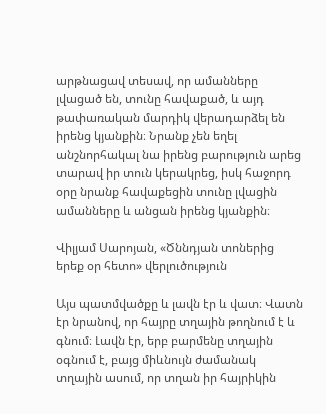արթնացավ տեսավ, որ ամանները լվացած են, տունը հավաքած, և այդ թափառական մարդիկ վերադարձել են իրենց կյանքին։ Նրանք չեն եղել անշնորհակալ նա իրենց բարություն արեց տարավ իր տուն կերակրեց, իսկ հաջորդ օրը նրանք հավաքեցին տունը լվացին ամանները և անցան իրենց կյանքին։

Վիլյամ Սարոյան, «Ծննդյան տոներից երեք օր հետո» վերլուծություն

Այս պատմվածքը և լավն էր և վատ։ Վատն էր նրանով, որ հայրը տղային թողնում է և գնում։ Լավն էր, երբ բարմենը տղային օգնում է, բայց միևնույն ժամանակ տղային ասում, որ տղան իր հայրիկին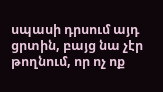սպասի դրսում այդ ցրտին, բայց նա չէր թողնում, որ ոչ ոք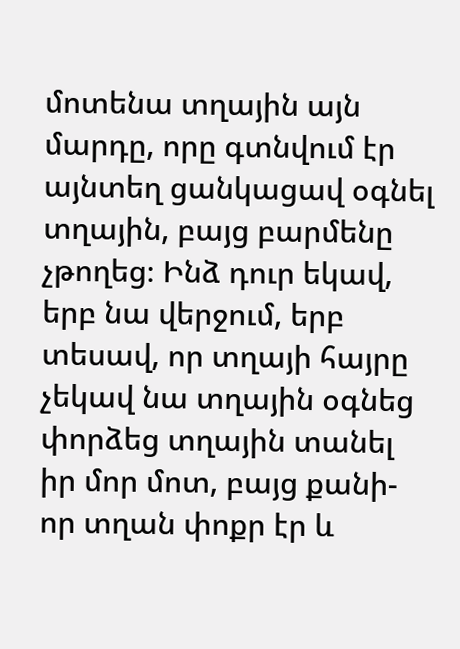մոտենա տղային այն մարդը, որը գտնվում էր այնտեղ ցանկացավ օգնել տղային, բայց բարմենը չթողեց։ Ինձ դուր եկավ, երբ նա վերջում, երբ տեսավ, որ տղայի հայրը չեկավ նա տղային օգնեց փորձեց տղային տանել իր մոր մոտ, բայց քանի-որ տղան փոքր էր և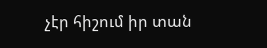չէր հիշում իր տան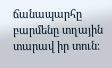ճանապարհը բարմենը տղային տարավ իր տուն։